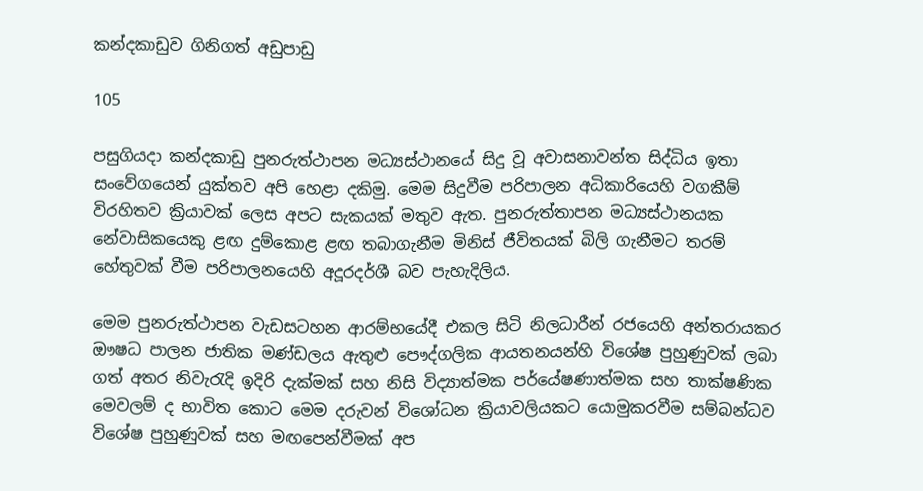කන්දකාඩුව ගිනිගත් අඩුපාඩු

105

පසුගියදා කන්දකාඩු පුනරුත්ථාපන මධ්‍යස්ථානයේ සිදු වූ අවාසනාවන්ත සිද්ධිය ඉතා සංවේගයෙන් යුක්තව අපි හෙළා දකිමු. මෙම සිදුවීම පරිපාලන අධිකාරියෙහි වගකීම් විරහිතව ක්‍රියාවක් ලෙස අපට සැකයක් මතුව ඇත. පුනරුත්තාපන මධ්‍යස්ථානයක නේවාසිකයෙකු ළඟ දුම්කොළ ළඟ තබාගැනීම මිනිස් ජීවිතයක් බිලි ගැනීමට තරම් හේතුවක් වීම පරිපාලනයෙහි අදූරදර්ශී බව පැහැදිලිය.

මෙම පුනරුත්ථාපන වැඩසටහන ආරම්භයේදී එකල සිටි නිලධාරීන් රජයෙහි අන්තරායකර ඖෂධ පාලන ජාතික මණ්ඩලය ඇතුළු පෞද්ගලික ආයතනයන්හි විශේෂ පුහුණුවක් ලබා ගත් අතර නිවැරැදි ඉදිරි දැක්මක් සහ නිසි විද්‍යාත්මක පර්යේෂණාත්මක සහ තාක්ෂණික මෙවලම් ද භාවිත කොට මෙම දරුවන් විශෝධන ක්‍රියාවලියකට යොමුකරවීම සම්බන්ධව විශේෂ පුහුණුවක් සහ මඟපෙන්වීමක් අප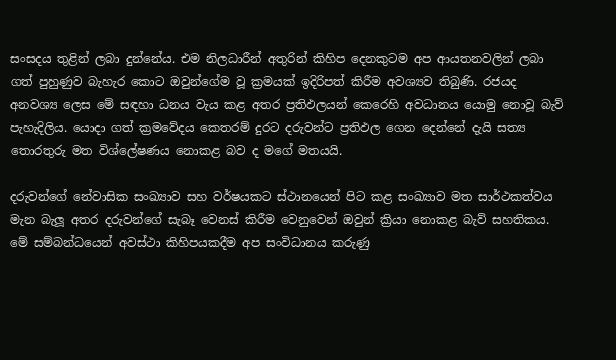සංසදය තුළින් ලබා දුන්නේය. එම නිලධාරීන් අතුරින් කිහිප දෙනකුටම අප ආයතනවලින් ලබා ගත් පුහුණුව බැහැර කොට ඔවුන්ගේම වූ ක්‍රමයක් ඉදිරිපත් කිරීම අවශ්‍යව තිබුණි. රජයද අනවශ්‍ය ලෙස මේ සඳහා ධනය වැය කළ අතර ප්‍රතිඵලයන් කෙරෙහි අවධානය යොමු නොවූ බැව් පැහැදිලිය. යොදා ගත් ක්‍රමවේදය කෙතරම් දුරට දරුවන්ට ප්‍රතිඵල ගෙන දෙන්නේ දැයි සත්‍ය තොරතුරු මත විශ්ලේෂණය නොකළ බව ද මගේ මතයයි.

දරුවන්ගේ නේවාසික සංඛ්‍යාව සහ වර්ෂයකට ස්ථානයෙන් පිට කළ සංඛ්‍යාව මත සාර්ථකත්වය මැන බැලූ අතර දරුවන්ගේ සැබෑ වෙනස් කිරීම වෙනුවෙන් ඔවුන් ක්‍රියා නොකළ බැව් සහතිකය. මේ සම්බන්ධයෙන් අවස්ථා කිහිපයකදීම අප සංවිධානය කරුණු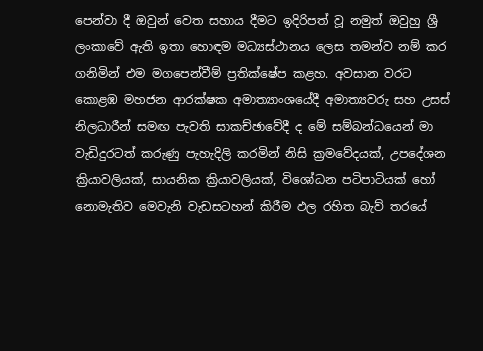පෙන්වා දී ඔවුන් වෙත සහාය දීමට ඉදිරිපත් වූ නමුත් ඔවුහු ශ්‍රී ලංකාවේ ඇති ඉතා හොඳම මධ්‍යස්ථානය ලෙස තමන්ව නම් කර ගනිමින් එම මගපෙන්වීම් ප්‍රතික්ෂේප කළහ. අවසාන වරට කොළඹ මහජන ආරක්ෂක අමාත්‍යාංශයේදී අමාත්‍යවරු සහ උසස් නිලධාරීන් සමඟ පැවති සාකච්ඡාවේදී ද මේ සම්බන්ධයෙන් මා වැඩිදුරටත් කරුණු පැහැදිලි කරමින් නිසි ක්‍රමවේදයක්, උපදේශන ක්‍රියාවලියක්, සායනික ක්‍රියාවලියක්, විශෝධන පටිපාටියක් හෝ නොමැතිව මෙවැනි වැඩසටහන් කිරීම ඵල රහිත බැව් තරයේ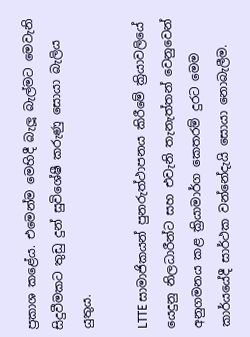ප්‍රකාශ කළේය. එමෙන්ම මෙහිදී බැලූ බැල්මට මෙවැනි සිදුවීමකට තුඩු දුන් සුවිශේෂී කරුණු සොයා බැලිය යුතුය.

LTTE සාමාජිකයන් පුනරුත්ථාපනය කිරීමේ ක්‍රියාවලියේ යෙදුනු නිලධාරීන්ට සහ එවැනි තැනැත්තන් වෙනුවෙන් අනුගමනය කළ ක්‍රියාමාර්ග කෙතරම් දුරට මෙම කාර්යයේදී සාර්ථක වන්නේදැයි සොයා නොබැලීම.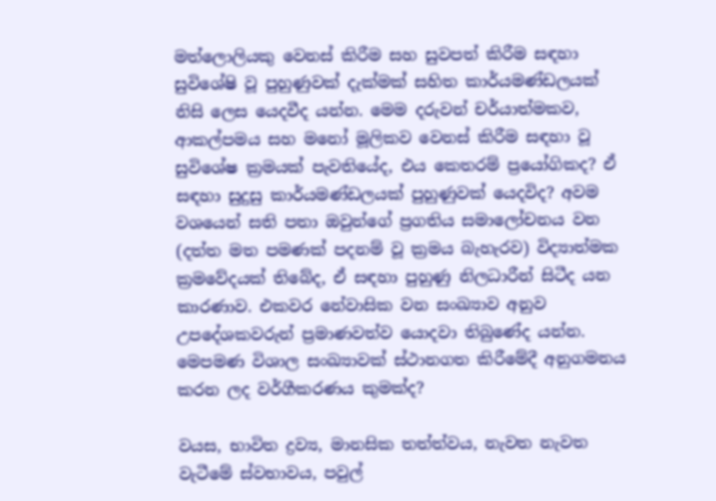මත්ලොලියකු වෙනස් කිරීම සහ සුවපත් කිරීම සඳහා සුවිශේෂි වූ පුහුණුවක් දැක්මක් සහිත කාර්යමණ්ඩලයක් නිසි ලෙස යෙදවීද යන්න. මෙම දරුවන් චර්යාත්මකව, ආකල්පමය සහ මනෝ මූලිකව වෙනස් කිරීම සඳහා වූ සුවිශේෂ ක්‍රමයක් පැවතියේද, එය කෙතරම් ප්‍රයෝගිකද? ඒ සඳහා සුදුසු කාර්යමණ්ඩලයක් පුහුණුවක් යෙදවිද? අවම වශයෙන් සති පතා ඔවුන්ගේ ප්‍රගතිය සමාලෝචනය වන (දත්ත මත පමණක් පදනම් වූ ක්‍රමය බැහැරව) විද්‍යාත්මක ක්‍රමවේදයක් තිබේද, ඒ සඳහා පුහුණු නිලධාරීන් සිටීද යන කාරණාව. එකවර නේවාසික වන සංඛ්‍යාව අනුව උපදේශකවරුන් ප්‍රමාණවත්ව යොදවා තිබුණේද යන්න. මෙපමණ විශාල සංඛ්‍යාවක් ස්ථානගත කිරීමේදී අනුගමනය කරන ලද වර්ගීකරණය කුමක්ද?

වයස, භාවිත ද්‍රව්‍ය, මානසික තත්ත්වය, නැවත නැවත වැටීමේ ස්වභාවය, පවුල්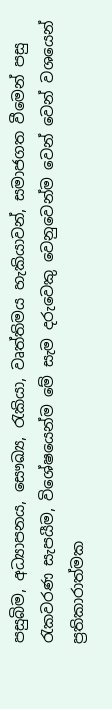පසුබිම, අධ්‍යාපනය, සෞඛ්‍ය, රැකියා, වෘත්තිමය හැකියාවන්, සමාජගත වීමෙන් පසු රැකවරණ සැපයීම, විශේෂයෙන්ම මේ සැම දරුවෙකු වෙනුවෙන්ම වෙන් වෙන් වශයෙන් ප්‍රතිකාරාත්මක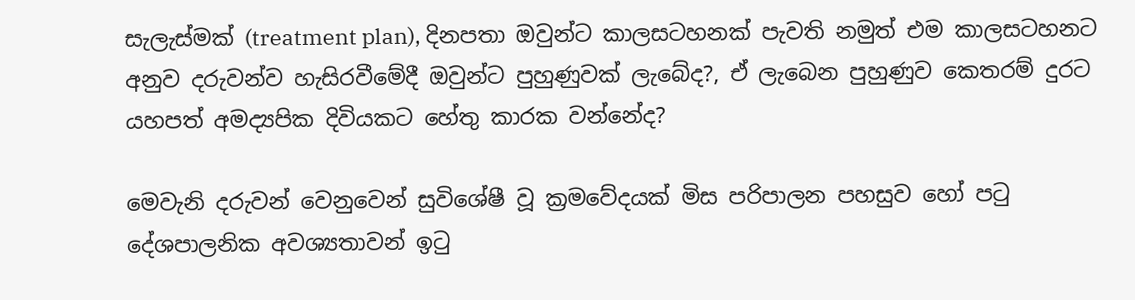සැලැස්මක් (treatment plan), දිනපතා ඔවුන්ට කාලසටහනක් පැවති නමුත් එම කාලසටහනට අනුව දරුවන්ව හැසිරවීමේදී ඔවුන්ට පුහුණුවක් ලැබේද?, ඒ ලැබෙන පුහුණුව කෙතරම් දුරට යහපත් අමද්‍යපික දිවියකට හේතු කාරක වන්නේද?

මෙවැනි දරුවන් වෙනුවෙන් සුවිශේෂී වූ ක්‍රමවේදයක් මිස පරිපාලන පහසුව හෝ පටු දේශපාලනික අවශ්‍යතාවන් ඉටු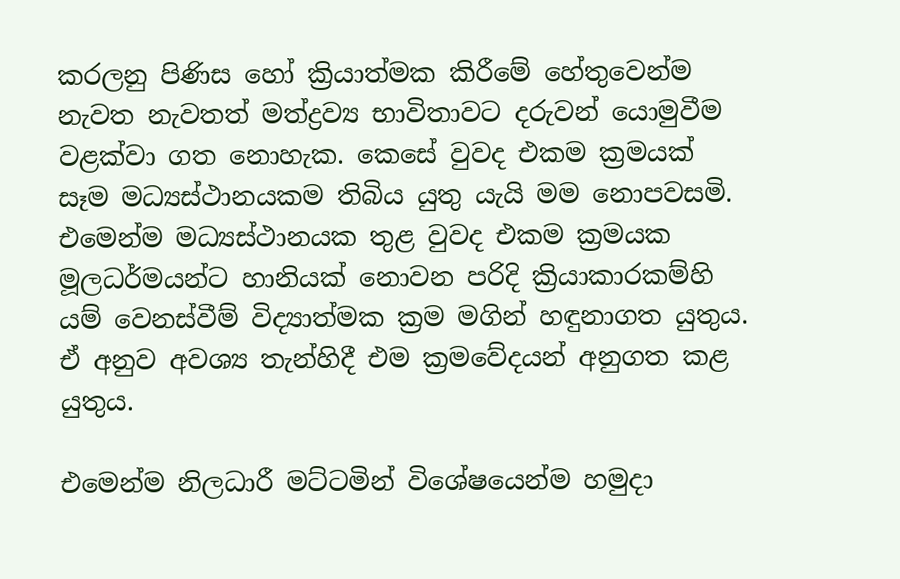කරලනු පිණිස හෝ ක්‍රියාත්මක කිරීමේ හේතුවෙන්ම නැවත නැවතත් මත්ද්‍රව්‍ය භාවිතාවට දරුවන් යොමුවීම වළක්වා ගත නොහැක. කෙසේ වුවද එකම ක්‍රමයක් සෑම මධ්‍යස්ථානයකම තිබිය යුතු යැයි මම නොපවසමි. එමෙන්ම මධ්‍යස්ථානයක තුළ වුවද එකම ක්‍රමයක මූලධර්මයන්ට හානියක් නොවන පරිදි ක්‍රියාකාරකම්හි යම් වෙනස්වීම් විද්‍යාත්මක ක්‍රම මගින් හඳුනාගත යුතුය. ඒ අනුව අවශ්‍ය තැන්හිදී එම ක්‍රමවේදයන් අනුගත කළ යුතුය.

එමෙන්ම නිලධාරී මට්ටමින් විශේෂයෙන්ම හමුදා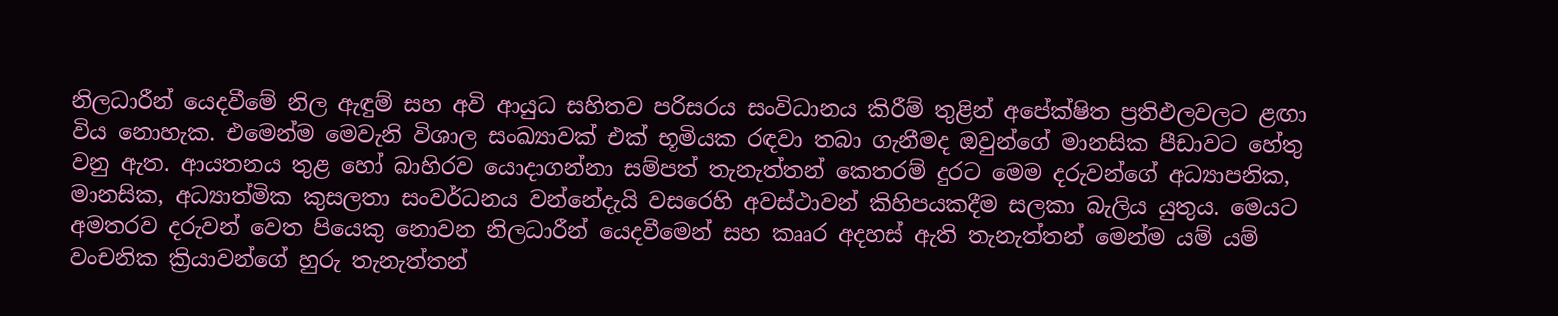නිලධාරීන් යෙදවීමේ නිල ඇඳුම් සහ අවි ආයුධ සහිතව පරිසරය සංවිධානය කිරීම් තුළින් අපේක්ෂිත ප්‍රතිඵලවලට ළඟා විය නොහැක. එමෙන්ම මෙවැනි විශාල සංඛ්‍යාවක් එක් භූමියක රඳවා තබා ගැනීමද ඔවුන්ගේ මානසික පීඩාවට හේතු වනු ඇත. ආයතනය තුළ හෝ බාහිරව යොදාගන්නා සම්පත් තැනැත්තන් කෙතරම් දුරට මෙම දරුවන්ගේ අධ්‍යාපනික, මානසික, අධ්‍යාත්මික කුසලතා සංවර්ධනය වන්නේදැයි වසරෙහි අවස්ථාවන් කිහිපයකදීම සලකා බැලිය යුතුය. මෙයට අමතරව දරුවන් වෙත පියෙකු නොවන නිලධාරීන් යෙදවීමෙන් සහ කෲර අදහස් ඇති තැනැත්තන් මෙන්ම යම් යම් වංචනික ක්‍රියාවන්ගේ හුරු තැනැත්තන්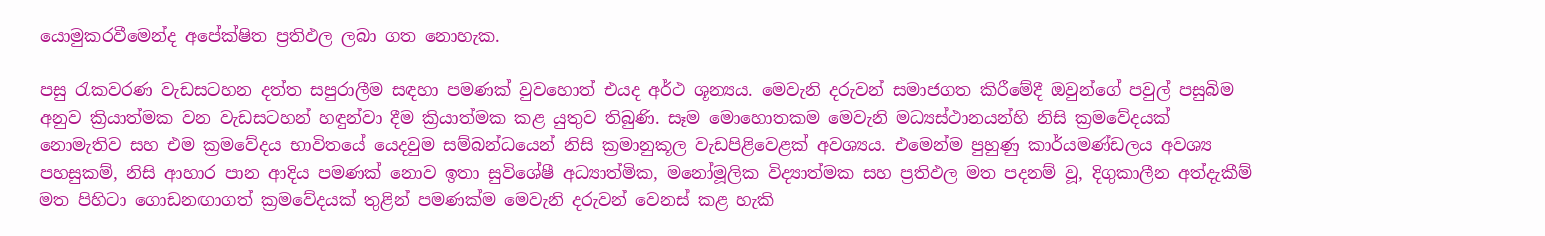යොමුකරවීමෙන්ද අපේක්ෂිත ප්‍රතිඵල ලබා ගත නොහැක.

පසු රැකවරණ වැඩසටහන දත්ත සපුරාලීම සඳහා පමණක් වුවහොත් එයද අර්ථ ශූන්‍යය. මෙවැනි දරුවන් සමාජගත කිරීමේදී ඔවුන්ගේ පවුල් පසුබිම අනුව ක්‍රියාත්මක වන වැඩසටහන් හඳුන්වා දීම ක්‍රියාත්මක කළ යුතුව තිබුණි. සෑම මොහොතකම මෙවැනි මධ්‍යස්ථානයන්හි නිසි ක්‍රමවේදයක් නොමැතිව සහ එම ක්‍රමවේදය භාවිතයේ යෙදවුම සම්බන්ධයෙන් නිසි ක්‍රමානුකූල වැඩපිළිවෙළක් අවශ්‍යය. එමෙන්ම පුහුණු කාර්යමණ්ඩලය අවශ්‍ය පහසුකම්, නිසි ආහාර පාන ආදිය පමණක් නොව ඉතා සුවිශේෂී අධ්‍යාත්මික, මනෝමූලික විද්‍යාත්මක සහ ප්‍රතිඵල මත පදනම් වූ, දිගුකාලීන අත්දැකීම් මත පිහිටා ගොඩනඟාගත් ක්‍රමවේදයක් තුළින් පමණක්ම මෙවැනි දරුවන් වෙනස් කළ හැකි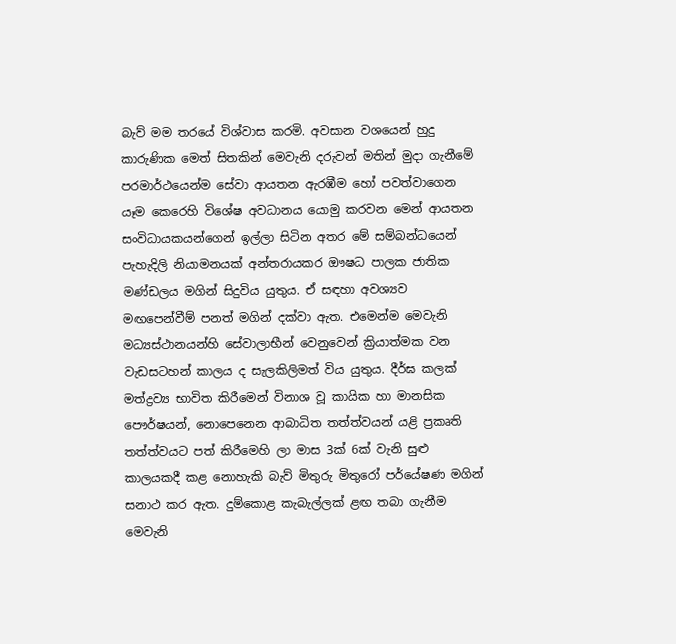බැව් මම තරයේ විශ්වාස කරමි. අවසාන වශයෙන් හුදු කාරුණික මෙත් සිතකින් මෙවැනි දරුවන් මතින් මුදා ගැනීමේ පරමාර්ථයෙන්ම සේවා ආයතන ඇරඹීම හෝ පවත්වාගෙන යෑම කෙරෙහි විශේෂ අවධානය යොමු කරවන මෙන් ආයතන සංවිධායකයන්ගෙන් ඉල්ලා සිටින අතර මේ සම්බන්ධයෙන් පැහැදිලි නියාමනයක් අන්තරායකර ඖෂධ පාලක ජාතික මණ්ඩලය මගින් සිදුවිය යුතුය. ඒ සඳහා අවශ්‍යව මඟපෙන්වීම් පනත් මගින් දක්වා ඇත. එමෙන්ම මෙවැනි මධ්‍යස්ථානයන්හි සේවාලාභීන් වෙනුවෙන් ක්‍රියාත්මක වන වැඩසටහන් කාලය ද සැලකිලිමත් විය යුතුය. දීර්ඝ කලක් මත්ද්‍රව්‍ය භාවිත කිරීමෙන් විනාශ වූ කායික හා මානසික පෞර්ෂයන්, නොපෙනෙන ආබාධිත තත්ත්වයන් යළි ප්‍රකෘති තත්ත්වයට පත් කිරීමෙහි ලා මාස 3ක් 6ක් වැනි සුළු කාලයකදී කළ නොහැකි බැව් මිතුරු මිතුරෝ පර්යේෂණ මගින් සනාථ කර ඇත. දුම්කොළ කැබැල්ලක් ළඟ තබා ගැනීම මෙවැනි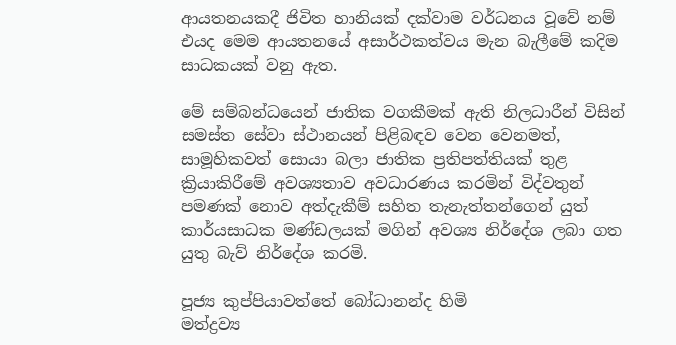ආයතනයකදී ජිවිත හානියක් දක්වාම වර්ධනය වූවේ නම් එයද මෙම ආයතනයේ අසාර්ථකත්වය මැන බැලීමේ කදිම සාධකයක් වනු ඇත.

මේ සම්බන්ධයෙන් ජාතික වගකීමක් ඇති නිලධාරීන් විසින් සමස්ත සේවා ස්ථානයන් පිළිබඳව වෙන වෙනමත්, සාමූහිකවත් සොයා බලා ජාතික ප්‍රතිපත්තියක් තුළ ක්‍රියාකිරීමේ අවශ්‍යතාව අවධාරණය කරමින් විද්වතුන් පමණක් නොව අත්දැකීම් සහිත තැනැත්තන්ගෙන් යුත් කාර්යසාධක මණ්ඩලයක් මගින් අවශ්‍ය නිර්දේශ ලබා ගත යුතු බැව් නිර්දේශ කරමි.

පූජ්‍ය කුප්පියාවත්තේ බෝධානන්ද හිමි
මත්ද්‍රව්‍ය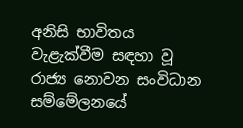අනිසි භාවිතය වැළැක්වීම සඳහා වූ රාජ්‍ය නොවන සංවිධාන සම්මේලනයේ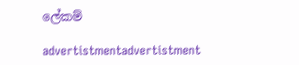ලේකම්

advertistmentadvertistment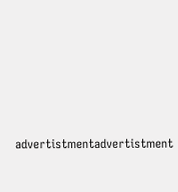advertistmentadvertistment